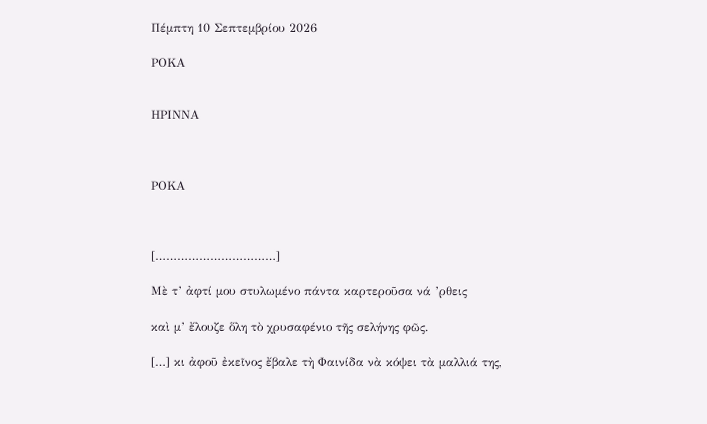Πέμπτη 10 Σεπτεμβρίου 2026

ΡΟΚΑ


ΗΡΙΝΝΑ



ΡΟΚΑ



[……………………………]

Μὲ τ’ ἀφτί μου στυλωμένο πάντα καρτεροῦσα νά ’ρθεις

καὶ μ’ ἔλουζε ὅλη τὸ χρυσαφένιο τῆς σελήνης φῶς.

[…] κι ἀφοῦ ἐκεῖνος ἔβαλε τὴ Φαινίδα νὰ κόψει τὰ μαλλιά της,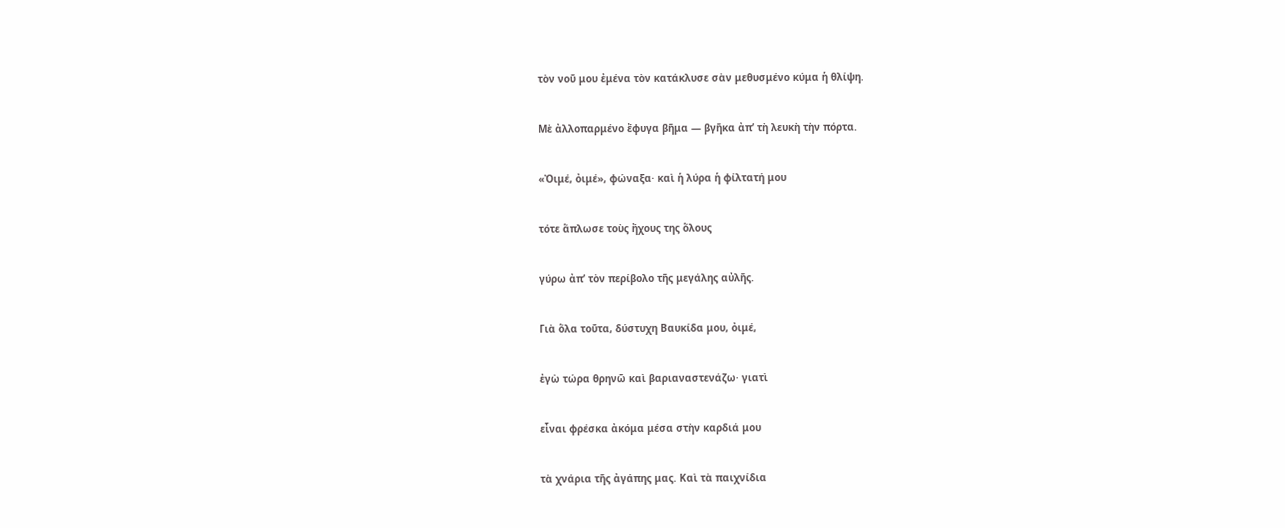τὸν νοῦ μου ἐμένα τὸν κατάκλυσε σὰν μεθυσμένο κύμα ἡ θλίψη.

Μὲ ἀλλοπαρμένο ἔφυγα βῆμα — βγῆκα ἀπ’ τὴ λευκὴ τὴν πόρτα.

«Ὀιμέ, ὀιμέ», φώναξα· καὶ ἡ λύρα ἡ φίλτατή μου

τότε ἅπλωσε τοὺς ἤχους της ὅλους

γύρω ἀπ’ τὸν περίβολο τῆς μεγάλης αὐλῆς.

Γιὰ ὅλα τοῦτα, δύστυχη Βαυκίδα μου, ὀιμέ,

ἐγὼ τώρα θρηνῶ καὶ βαριαναστενάζω· γιατὶ

εἶναι φρέσκα ἀκόμα μέσα στὴν καρδιά μου

τὰ χνάρια τῆς ἀγάπης μας. Καὶ τὰ παιχνίδια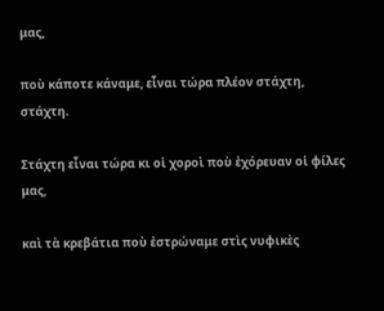μας,

ποὺ κάποτε κάναμε, εἶναι τώρα πλέον στάχτη, στάχτη.

Στάχτη εἶναι τώρα κι οἱ χοροὶ ποὺ ἐχόρευαν οἱ φίλες μας,

καὶ τὰ κρεβάτια ποὺ ἐστρώναμε στὶς νυφικὲς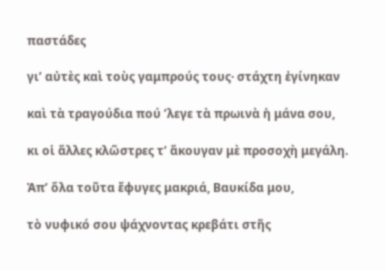παστάδες

γι’ αὐτὲς καὶ τοὺς γαμπρούς τους· στάχτη ἐγίνηκαν

καὶ τὰ τραγούδια πού ’λεγε τὰ πρωινὰ ἡ μάνα σου,

κι οἱ ἄλλες κλῶστρες τ’ ἄκουγαν μὲ προσοχὴ μεγάλη.

Ἀπ’ ὅλα τοῦτα ἔφυγες μακριά, Βαυκίδα μου,

τὸ νυφικό σου ψάχνοντας κρεβάτι στῆς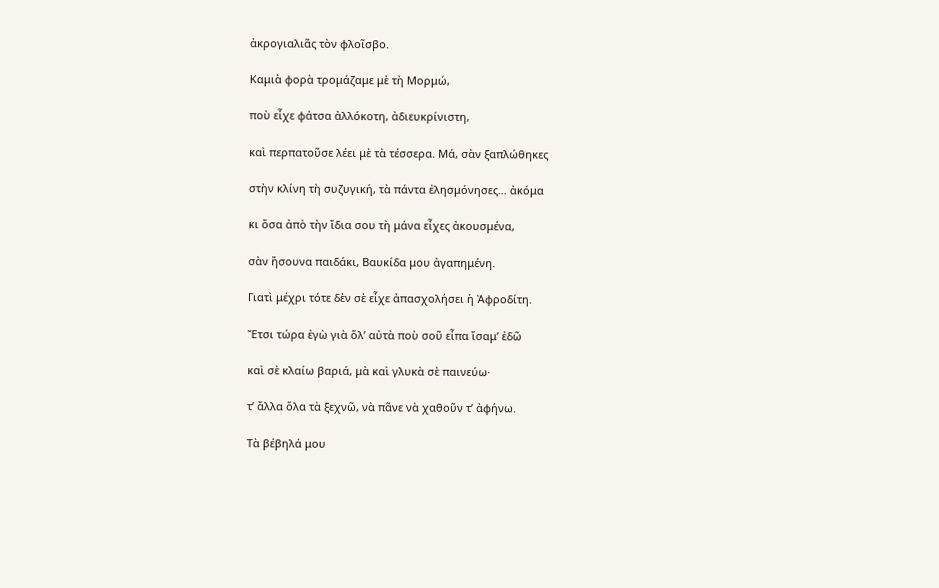ἀκρογιαλιᾶς τὸν φλοῖσβο.

Καμιὰ φορὰ τρομάζαμε μὲ τὴ Μορμώ,

ποὺ εἶχε φάτσα ἀλλόκοτη, ἀδιευκρίνιστη,

καὶ περπατοῦσε λέει μὲ τὰ τέσσερα. Μά, σὰν ξαπλώθηκες

στὴν κλίνη τὴ συζυγική, τὰ πάντα ἐλησμόνησες… ἀκόμα

κι ὅσα ἀπὸ τὴν ἴδια σου τὴ μάνα εἶχες ἀκουσμένα,

σὰν ἤσουνα παιδάκι, Βαυκίδα μου ἀγαπημένη.

Γιατὶ μέχρι τότε δὲν σὲ εἶχε ἀπασχολήσει ἡ Ἀφροδίτη.

Ἔτσι τώρα ἐγὼ γιὰ ὅλ’ αὐτὰ ποὺ σοῦ εἶπα ἴσαμ’ ἐδῶ

καὶ σὲ κλαίω βαριά, μὰ καὶ γλυκὰ σὲ παινεύω·

τ’ ἄλλα ὅλα τὰ ξεχνῶ, νὰ πᾶνε νὰ χαθοῦν τ’ ἀφήνω.

Τὰ βέβηλά μου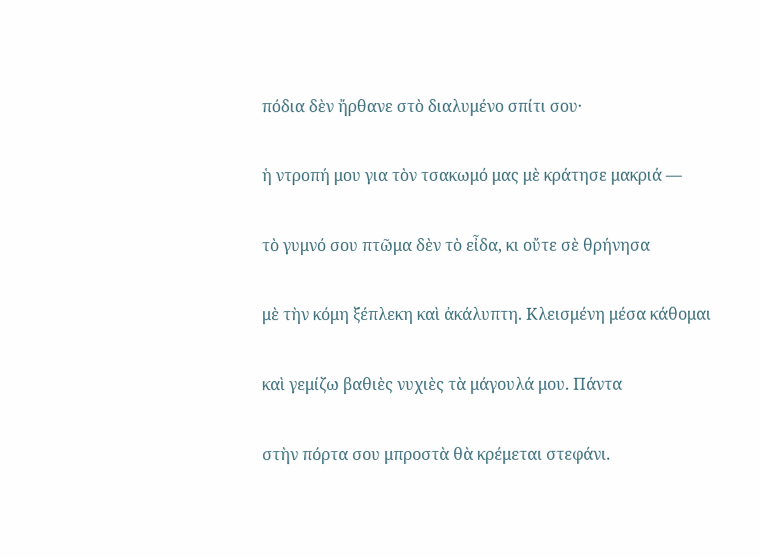πόδια δὲν ἤρθανε στὸ διαλυμένο σπίτι σου·

ἡ ντροπή μου για τὸν τσακωμό μας μὲ κράτησε μακριά —

τὸ γυμνό σου πτῶμα δὲν τὸ εἶδα, κι οὔτε σὲ θρήνησα

μὲ τὴν κόμη ξέπλεκη καὶ ἀκάλυπτη. Κλεισμένη μέσα κάθομαι

καὶ γεμίζω βαθιὲς νυχιὲς τὰ μάγουλά μου. Πάντα

στὴν πόρτα σου μπροστὰ θὰ κρέμεται στεφάνι.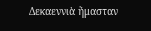Δεκαεννιὰ ἤμασταν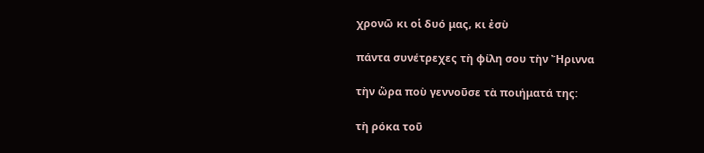χρονῶ κι οἱ δυό μας, κι ἐσὺ

πάντα συνέτρεχες τὴ φίλη σου τὴν Ἤριννα

τὴν ὥρα ποὺ γεννοῦσε τὰ ποιήματά της:

τὴ ρόκα τοῦ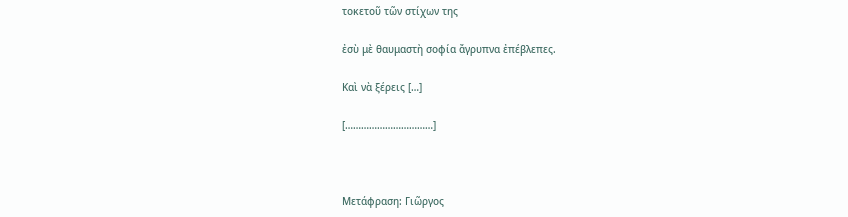τοκετοῦ τῶν στίχων της

ἐσὺ μὲ θαυμαστὴ σοφία ἄγρυπνα ἐπέβλεπες.

Καὶ νὰ ξέρεις […]

[……………………………]



Μετάφραση: Γιῶργος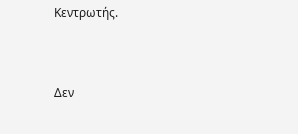Κεντρωτής.


Δεν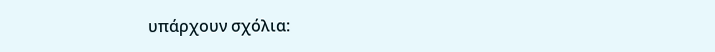υπάρχουν σχόλια: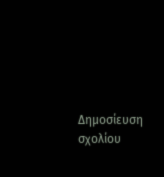Δημοσίευση σχολίου